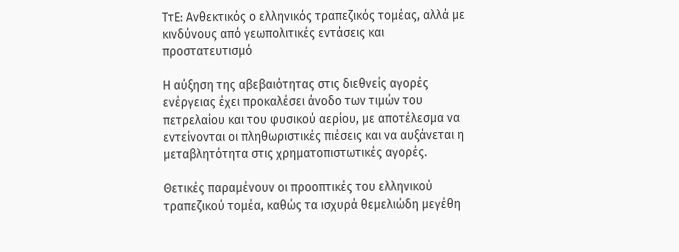ΤτΕ: Ανθεκτικός ο ελληνικός τραπεζικός τομέας, αλλά με κινδύνους από γεωπολιτικές εντάσεις και προστατευτισμό

Η αύξηση της αβεβαιότητας στις διεθνείς αγορές ενέργειας έχει προκαλέσει άνοδο των τιμών του πετρελαίου και του φυσικού αερίου, με αποτέλεσμα να εντείνονται οι πληθωριστικές πιέσεις και να αυξάνεται η μεταβλητότητα στις χρηματοπιστωτικές αγορές.

Θετικές παραμένουν οι προοπτικές του ελληνικού τραπεζικού τομέα, καθώς τα ισχυρά θεμελιώδη μεγέθη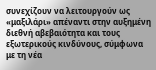συνεχίζουν να λειτουργούν ως «μαξιλάρι» απέναντι στην αυξημένη διεθνή αβεβαιότητα και τους εξωτερικούς κινδύνους, σύμφωνα με τη νέα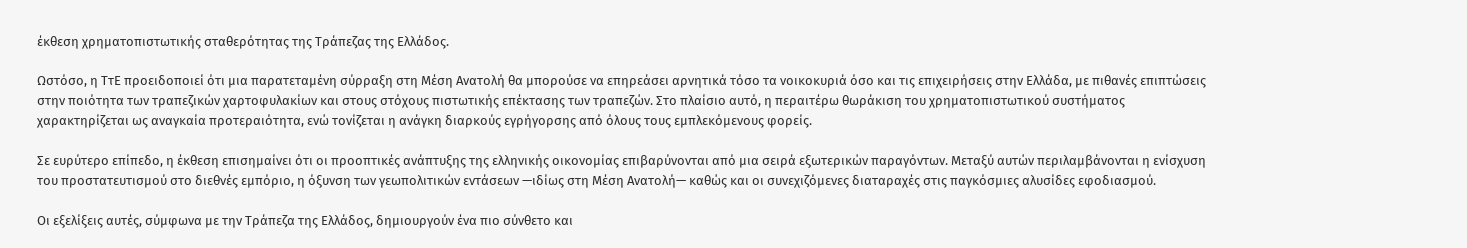έκθεση χρηματοπιστωτικής σταθερότητας της Τράπεζας της Ελλάδος.

Ωστόσο, η ΤτΕ προειδοποιεί ότι μια παρατεταμένη σύρραξη στη Μέση Ανατολή θα μπορούσε να επηρεάσει αρνητικά τόσο τα νοικοκυριά όσο και τις επιχειρήσεις στην Ελλάδα, με πιθανές επιπτώσεις στην ποιότητα των τραπεζικών χαρτοφυλακίων και στους στόχους πιστωτικής επέκτασης των τραπεζών. Στο πλαίσιο αυτό, η περαιτέρω θωράκιση του χρηματοπιστωτικού συστήματος χαρακτηρίζεται ως αναγκαία προτεραιότητα, ενώ τονίζεται η ανάγκη διαρκούς εγρήγορσης από όλους τους εμπλεκόμενους φορείς.

Σε ευρύτερο επίπεδο, η έκθεση επισημαίνει ότι οι προοπτικές ανάπτυξης της ελληνικής οικονομίας επιβαρύνονται από μια σειρά εξωτερικών παραγόντων. Μεταξύ αυτών περιλαμβάνονται η ενίσχυση του προστατευτισμού στο διεθνές εμπόριο, η όξυνση των γεωπολιτικών εντάσεων —ιδίως στη Μέση Ανατολή— καθώς και οι συνεχιζόμενες διαταραχές στις παγκόσμιες αλυσίδες εφοδιασμού.

Οι εξελίξεις αυτές, σύμφωνα με την Τράπεζα της Ελλάδος, δημιουργούν ένα πιο σύνθετο και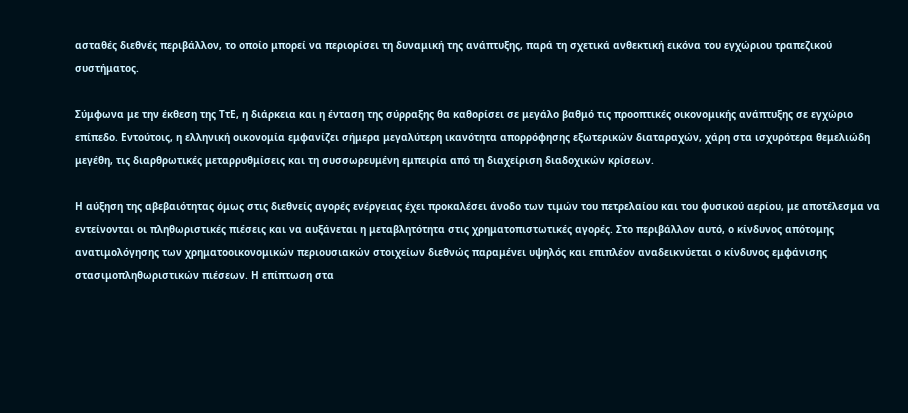ασταθές διεθνές περιβάλλον, το οποίο μπορεί να περιορίσει τη δυναμική της ανάπτυξης, παρά τη σχετικά ανθεκτική εικόνα του εγχώριου τραπεζικού συστήματος.

Σύμφωνα με την έκθεση της ΤτΕ, η διάρκεια και η ένταση της σύρραξης θα καθορίσει σε μεγάλο βαθμό τις προοπτικές οικονομικής ανάπτυξης σε εγχώριο επίπεδο. Εντούτοις, η ελληνική οικονομία εμφανίζει σήμερα μεγαλύτερη ικανότητα απορρόφησης εξωτερικών διαταραχών, χάρη στα ισχυρότερα θεμελιώδη μεγέθη, τις διαρθρωτικές μεταρρυθμίσεις και τη συσσωρευμένη εμπειρία από τη διαχείριση διαδοχικών κρίσεων.

Η αύξηση της αβεβαιότητας όμως στις διεθνείς αγορές ενέργειας έχει προκαλέσει άνοδο των τιμών του πετρελαίου και του φυσικού αερίου, με αποτέλεσμα να εντείνονται οι πληθωριστικές πιέσεις και να αυξάνεται η μεταβλητότητα στις χρηματοπιστωτικές αγορές. Στο περιβάλλον αυτό, ο κίνδυνος απότομης ανατιμολόγησης των χρηματοοικονομικών περιουσιακών στοιχείων διεθνώς παραμένει υψηλός και επιπλέον αναδεικνύεται ο κίνδυνος εμφάνισης στασιμοπληθωριστικών πιέσεων. Η επίπτωση στα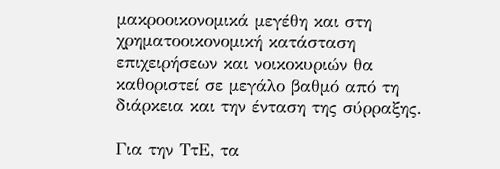μακροοικονομικά μεγέθη και στη χρηματοοικονομική κατάσταση επιχειρήσεων και νοικοκυριών θα καθοριστεί σε μεγάλο βαθμό από τη διάρκεια και την ένταση της σύρραξης.

Για την ΤτΕ, τα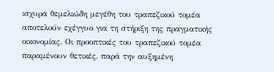ισχυρά θεμελιώδη μεγέθη του τραπεζικού τομέα αποτελούν εχέγγυο για τη στήριξη της πραγματικής οικονομίας. Οι προοπτικές του τραπεζικού τομέα παραμένουν θετικές, παρά την αυξημένη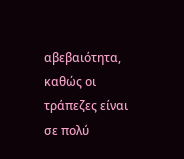αβεβαιότητα, καθώς οι τράπεζες είναι σε πολύ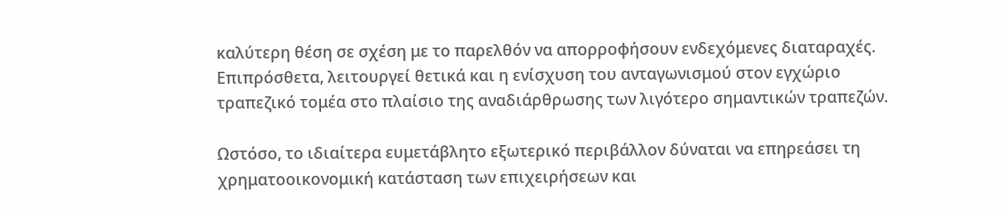καλύτερη θέση σε σχέση με το παρελθόν να απορροφήσουν ενδεχόμενες διαταραχές. Επιπρόσθετα, λειτουργεί θετικά και η ενίσχυση του ανταγωνισμού στον εγχώριο τραπεζικό τομέα στο πλαίσιο της αναδιάρθρωσης των λιγότερο σημαντικών τραπεζών.

Ωστόσο, το ιδιαίτερα ευμετάβλητο εξωτερικό περιβάλλον δύναται να επηρεάσει τη χρηματοοικονομική κατάσταση των επιχειρήσεων και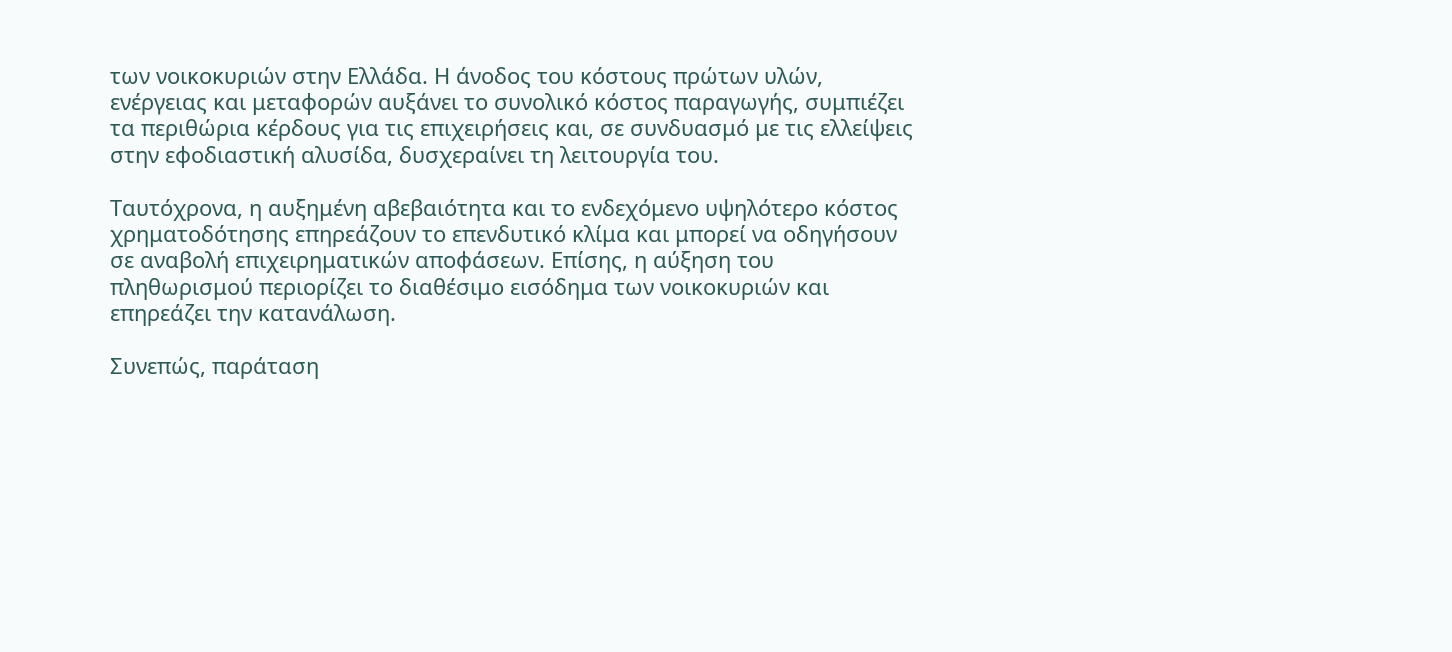των νοικοκυριών στην Ελλάδα. Η άνοδος του κόστους πρώτων υλών, ενέργειας και μεταφορών αυξάνει το συνολικό κόστος παραγωγής, συμπιέζει τα περιθώρια κέρδους για τις επιχειρήσεις και, σε συνδυασμό με τις ελλείψεις στην εφοδιαστική αλυσίδα, δυσχεραίνει τη λειτουργία του.

Ταυτόχρονα, η αυξημένη αβεβαιότητα και το ενδεχόμενο υψηλότερο κόστος χρηματοδότησης επηρεάζουν το επενδυτικό κλίμα και μπορεί να οδηγήσουν σε αναβολή επιχειρηματικών αποφάσεων. Επίσης, η αύξηση του πληθωρισμού περιορίζει το διαθέσιμο εισόδημα των νοικοκυριών και επηρεάζει την κατανάλωση.

Συνεπώς, παράταση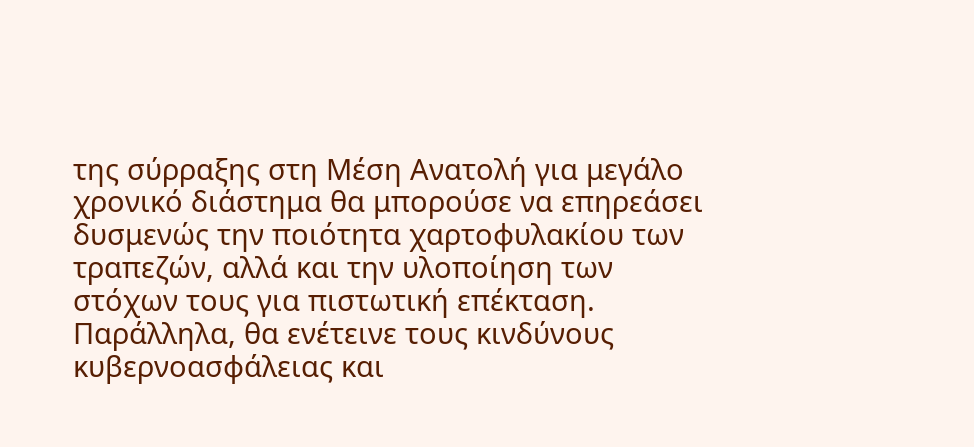της σύρραξης στη Μέση Ανατολή για μεγάλο χρονικό διάστημα θα μπορούσε να επηρεάσει δυσμενώς την ποιότητα χαρτοφυλακίου των τραπεζών, αλλά και την υλοποίηση των στόχων τους για πιστωτική επέκταση. Παράλληλα, θα ενέτεινε τους κινδύνους κυβερνοασφάλειας και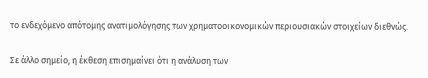το ενδεχόμενο απότομης ανατιμολόγησης των χρηματοοικονομικών περιουσιακών στοιχείων διεθνώς.

Σε άλλο σημείο, η έκθεση επισημαίνει ότι η ανάλυση των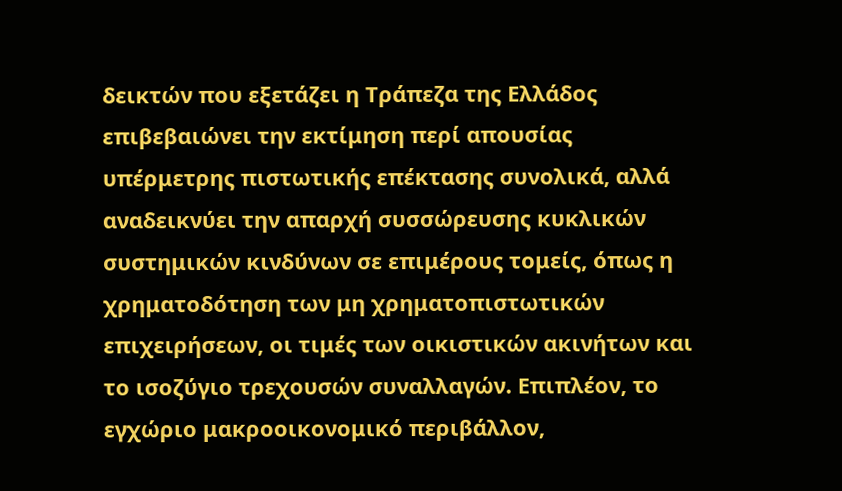δεικτών που εξετάζει η Τράπεζα της Ελλάδος επιβεβαιώνει την εκτίμηση περί απουσίας υπέρμετρης πιστωτικής επέκτασης συνολικά, αλλά αναδεικνύει την απαρχή συσσώρευσης κυκλικών συστημικών κινδύνων σε επιμέρους τομείς, όπως η χρηματοδότηση των μη χρηματοπιστωτικών επιχειρήσεων, οι τιμές των οικιστικών ακινήτων και το ισοζύγιο τρεχουσών συναλλαγών. Επιπλέον, το εγχώριο μακροοικονομικό περιβάλλον,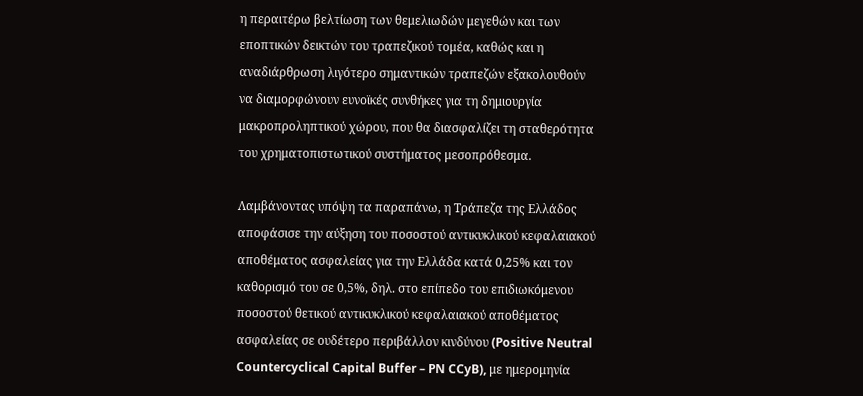η περαιτέρω βελτίωση των θεμελιωδών μεγεθών και των εποπτικών δεικτών του τραπεζικού τομέα, καθώς και η αναδιάρθρωση λιγότερο σημαντικών τραπεζών εξακολουθούν να διαμορφώνουν ευνοϊκές συνθήκες για τη δημιουργία μακροπροληπτικού χώρου, που θα διασφαλίζει τη σταθερότητα του χρηματοπιστωτικού συστήματος μεσοπρόθεσμα.

Λαμβάνοντας υπόψη τα παραπάνω, η Τράπεζα της Ελλάδος αποφάσισε την αύξηση του ποσοστού αντικυκλικού κεφαλαιακού αποθέματος ασφαλείας για την Ελλάδα κατά 0,25% και τον καθορισμό του σε 0,5%, δηλ. στο επίπεδο του επιδιωκόμενου ποσοστού θετικού αντικυκλικού κεφαλαιακού αποθέματος ασφαλείας σε ουδέτερο περιβάλλον κινδύνου (Positive Neutral Countercyclical Capital Buffer – PN CCyB), με ημερομηνία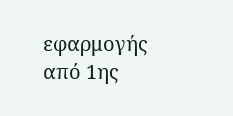εφαρμογής από 1ης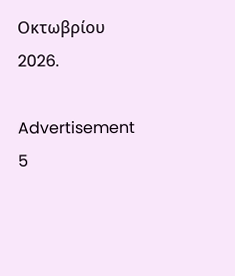Οκτωβρίου 2026.

Advertisement 5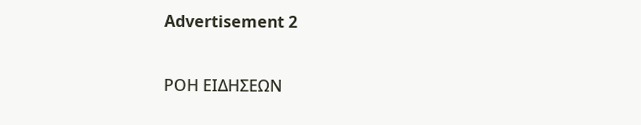Advertisement 2

ΡΟΗ ΕΙΔΗΣΕΩΝ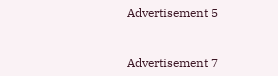Advertisement 5


Advertisement 7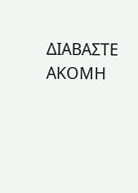ΔΙΑΒΑΣΤΕ ΑΚΟΜΗ